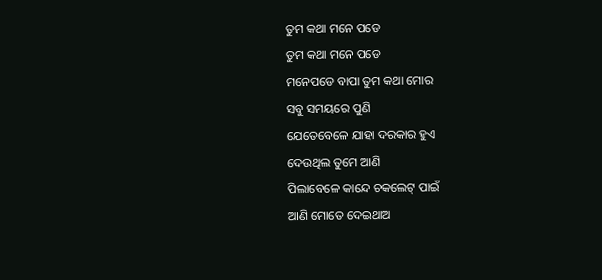ତୁମ କଥା ମନେ ପଡେ
ତୁମ କଥା ମନେ ପଡେ
ମନେପଡେ ବାପା ତୁମ କଥା ମୋର
ସବୁ ସମୟରେ ପୁଣି
ଯେତେବେଳେ ଯାହା ଦରକାର ହୁଏ
ଦେଉଥିଲ ତୁମେ ଆଣି
ପିଲାବେଳେ କାନ୍ଦେ ଚକଲେଟ୍ ପାଇଁ
ଆଣି ମୋତେ ଦେଇଥାଅ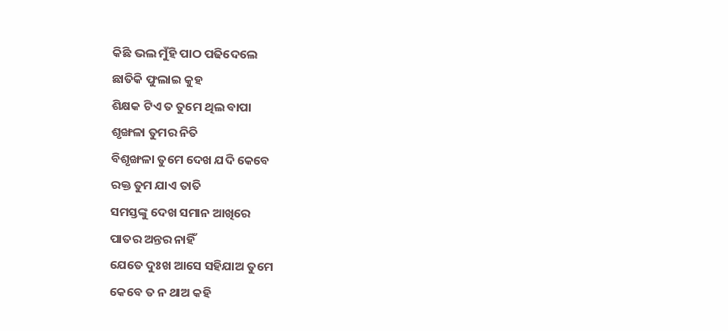କିଛି ଭଲ ମୁଁହି ପାଠ ପଢିଦେଲେ
ଛାତିକି ଫୁଲାଇ କୁହ
ଶିକ୍ଷକ ଟିଏ ତ ତୁମେ ଥିଲ ବାପା
ଶୃଙ୍ଖଳା ତୁମର ନିତି
ବିଶୃଙ୍ଖଳା ତୁମେ ଦେଖ ଯଦି କେବେ
ରକ୍ତ ତୁମ ଯାଏ ତାତି
ସମସ୍ତଙ୍କୁ ଦେଖ ସମାନ ଆଖିରେ
ପାତର ଅନ୍ତର ନାହିଁ
ଯେତେ ଦୁଃଖ ଆସେ ସହିଯାଅ ତୁମେ
କେବେ ତ ନ ଥାଅ କହି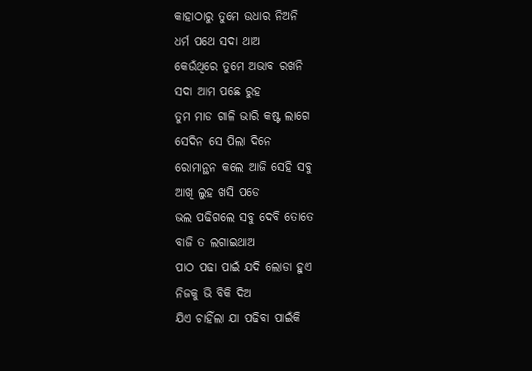କାହାଠାରୁ ତୁମେ ଉଧାର ନିଅନି
ଧର୍ମ ପଥେ ସଦା ଥାଅ
କେଉଁଥିରେ ତୁମେ ଅଭାବ ରଖନି
ସଦା ଆମ ପଛେ ରୁହ
ତୁମ ମାଡ ଗାଳି ଭାରି କଷ୍ଟ ଲାଗେ
ସେଦିନ ସେ ପିଲା ଦିନେ
ରୋମାନ୍ଥନ କଲେ ଆଜି ସେହି ସବୁ
ଆଖି ଲୁହ ଖସି ପଡେ
ଭଲ ପଢିଗଲେ ସବୁ ଦେବି ତୋତେ
ବାଜି ତ ଲଗାଇଥାଅ
ପାଠ ପଢା ପାଇଁ ଯଦି ଲୋଡା ହୁଏ
ନିଜକୁ ଭି ବିକି ଦିଅ
ଯିଏ ଚାହିଁଲା ଯା ପଢିବା ପାଇଁକି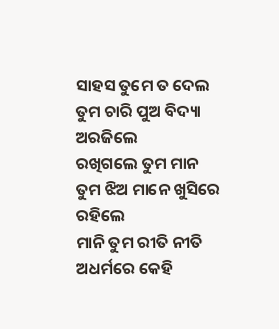ସାହସ ତୁମେ ତ ଦେଲ
ତୁମ ଚାରି ପୁଅ ବିଦ୍ୟା ଅରଜିଲେ
ରଖିଗଲେ ତୁମ ମାନ
ତୁମ ଝିଅ ମାନେ ଖୁସିରେ ରହିଲେ
ମାନି ତୁମ ରୀତି ନୀତି
ଅଧର୍ମରେ କେହି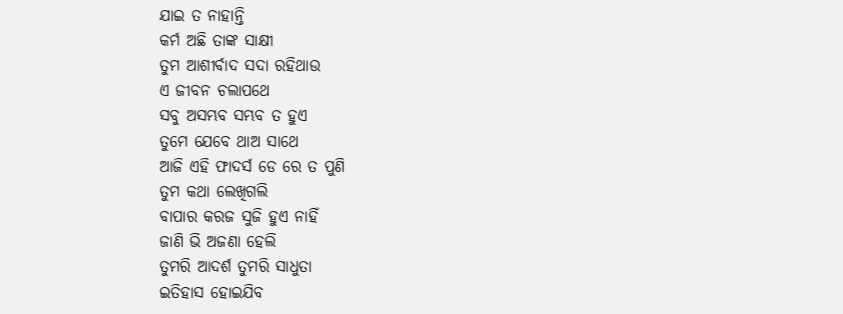ଯାଇ ତ ନାହାନ୍ତି
କର୍ମ ଅଛି ତାଙ୍କ ସାକ୍ଷୀ
ତୁମ ଆଶୀର୍ବାଦ ସଦା ରହିଥାଉ
ଏ ଜୀବନ ଚଲାପଥେ
ସବୁ ଅସମ୍ଭବ ସମ୍ଭବ ତ ହୁଏ
ତୁମେ ଯେବେ ଥାଅ ସାଥେ
ଆଜି ଏହି ଫାଦର୍ସ ଡେ ରେ ତ ପୁଣି
ତୁମ କଥା ଲେଖିଗଲି
ବାପାର କରଜ ସୁଜି ହୁଏ ନାହିଁ
ଜାଣି ଭି ଅଜଣା ହେଲି
ତୁମରି ଆଦର୍ଶ ତୁମରି ସାଧୁତା
ଇତିହାସ ହୋଇଯିବ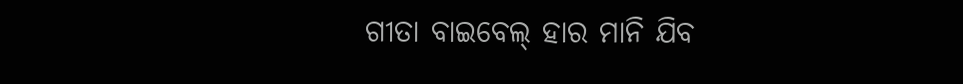ଗୀତା ବାଇବେଲ୍ ହାର ମାନି ଯିବ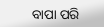ବାପା ପରି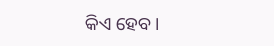କିଏ ହେବ ।